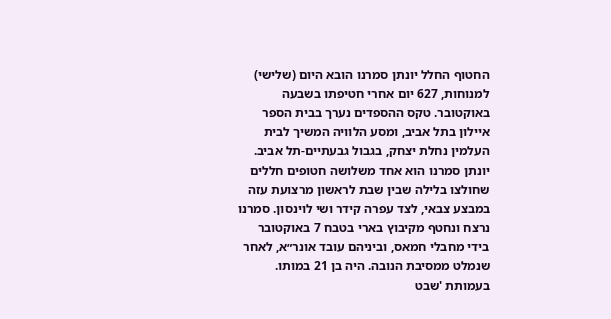החטוף החלל יונתן סמרנו הובא היום (שלישי) למנוחות, 627 יום אחרי חטיפתו בשבעה באוקטובר. טקס ההספדים נערך בבית הספר איילון בתל אביב, ומסע הלוויה המשיך לבית העלמין נחלת יצחק, בגבול גבעתיים-תל אביב.
יונתן סמרנו הוא אחד משלושה חטופים חללים שחולצו בלילה שבין שבת לראשון מרצועת עזה במבצע צבאי, לצד עפרה קידר ושי לוינסון. סמרנו נרצח ונחטף מקיבוץ בארי בטבח 7 באוקטובר בידי מחבלי חמאס, וביניהם עובד אונר״א, לאחר שנמלט ממסיבת הנובה. היה בן 21 במותו. בעמותת 'שבט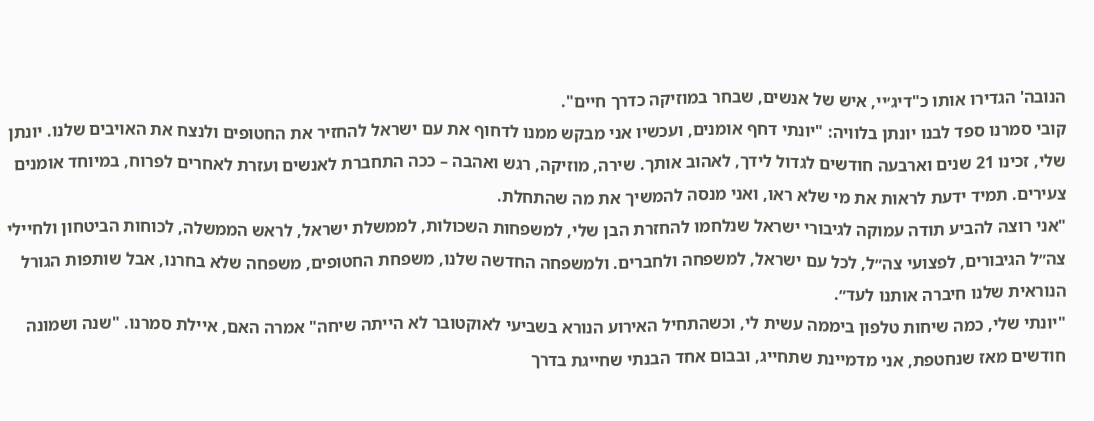הנובה' הגדירו אותו כ"דיג׳יי, איש של אנשים, שבחר במוזיקה כדרך חיים".
קובי סמרנו ספד לבנו יונתן בלוויה: "יונתי דחף אומנים, ועכשיו אני מבקש ממנו לדחוף את עם ישראל להחזיר את החטופים ולנצח את האויבים שלנו. יונתן שלי, זכינו 21 שנים וארבעה חודשים לגדול לידך, לאהוב אותך. שירה, מוזיקה, רגש ואהבה – ככה התחברת לאנשים ועזרת לאחרים לפרוח, במיוחד אומנים צעירים. תמיד ידעת לראות את מי שלא ראו, ואני מנסה להמשיך את מה שהתחלת.
"אני רוצה להביע תודה עמוקה לגיבורי ישראל שנלחמו להחזרת הבן שלי, למשפחות השכולות, לממשלת ישראל, לראש הממשלה, לכוחות הביטחון ולחיילי צה״ל הגיבורים, לפצועי צה״ל, לכל עם ישראל, למשפחה ולחברים. ולמשפחה החדשה שלנו, משפחת החטופים, משפחה שלא בחרנו, אבל שותפות הגורל הנוראית שלנו חיברה אותנו לעד״.
"יונתי שלי, כמה שיחות טלפון ביממה עשית לי, וכשהתחיל האירוע הנורא בשביעי לאוקטובר לא הייתה שיחה" אמרה האם, איילת סמרנו. "שנה ושמונה חודשים מאז שנחטפת, אני מדמיינת שתחייג, ובבום אחד הבנתי שחייגת בדרך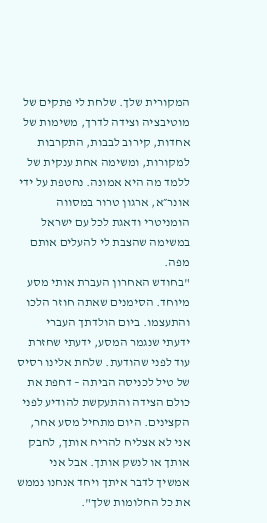המקורית שלך. שלחת לי פתקים של מוטיבציה וצידה לדרך, משימות של אחדות, קירוב לבבות, התקרבות למקורות, ומשימה אחת ענקית של ללמד מה היא אמונה. נחטפת על ידי אונר״א, ארגון טרור במסווה הומניטרי ודאגת לכל עם ישראל במשימה שהצבת לי להעלים אותם מפה.
"בחודש האחרון העברת אותי מסע מיוחד. הסימנים שאתה חוזר הלכו והתעצמו. ביום הולדתך העברי ידעתי שנגמר המסע, ידעתי שחזרת עוד לפני שהודעת. שלחת אלינו רסיס של טיל לכניסה הביתה – דחפת את כולם הצידה והתעקשת להודיע לפני הקצינים. היום מתחיל מסע אחר, אני לא אצליח להריח אותך, לחבק אותך או לנשק אותך. אבל אני אמשיך לדבר איתך ויחד אנחנו נממש את כל החלומות שלך".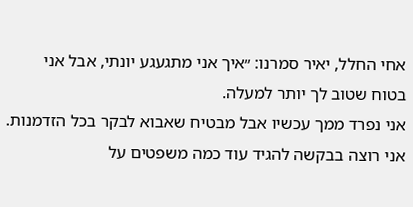אחי החלל, יאיר סמרנו: ״איך אני מתגעגע יונתי, אבל אני בטוח שטוב לך יותר למעלה.
אני נפרד ממך עכשיו אבל מבטיח שאבוא לבקר בכל הזדמנות. אני רוצה בבקשה להגיד עוד כמה משפטים על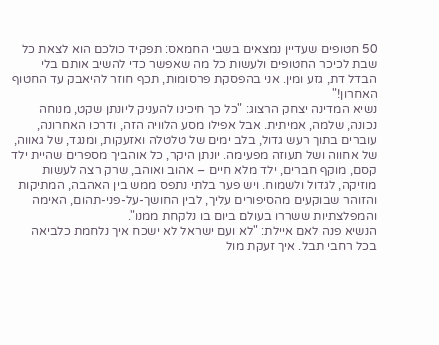50 חטופים שעדיין נמצאים בשבי החמאס: תפקיד כולכם הוא לצאת כל שבת לכיכר החטופים ולעשות כל מה שאפשר כדי להשיב אותם בלי הבדל דת, גזע ומין. אני בהפסקת פרסומות, תכף חוזר להיאבק עד החטוף האחרון!"
נשיא המדינה יצחק הרצוג: "כל כך חיכינו להעניק ליונתן שקט, מנוחה נכונה, שלמה, אמיתית. אבל אפילו מסע הלוויה הזה, ודרכו האחרונה, עוברים בתוך רעש גדול, בלב ימים של טלטלה ואזעקות, ומנגד, של גאווה, של אחווה ושל תעוזה מפעימה. יונתן היקר, כל אוהביך מספרים שהיית ילד קסם, מוקף חברים, ילד מלא חיים – אהוב ואוהב, שרק רצה לעשות מוזיקה, לגדול ולשמוח. ויש פער בלתי נתפס ממש בין האהבה, המתיקות והזוהר שבוקעים מהסיפורים עליך, לבין החושך-על-פני-תהום, האימה והמפלצתיות ששררו בעולם ביום בו נלקחת ממנו".
הנשיא פנה לאם איילת: "לא ועם ישראל לא ישכח איך נלחמת כלביאה בכל רחבי תבל. איך זעקת מול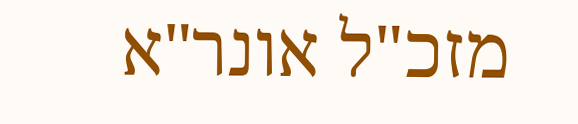מזכ"ל אונר"א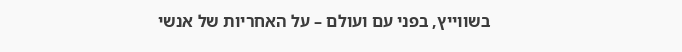בשווייץ, בפני עם ועולם – על האחריות של אנשי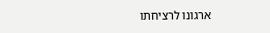ארגונו לרציחתו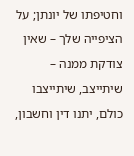וחטיפתו של יונתן; על הציפייה שלך – שאין צודקת ממנה – שיתייצב, שיתייצבו כולם, יתנו דין וחשבון,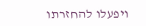ויפעלו להחזרתו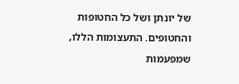של יונתן ושל כל החטופות והחטופים. התעצומות הללו, שמפעמות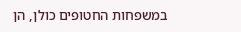במשפחות החטופים כולן, הן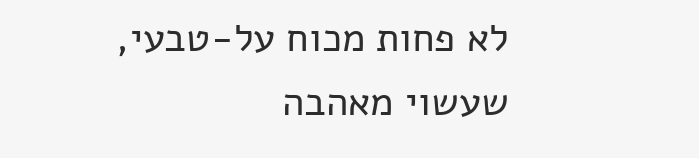לא פחות מכוח על-טבעי, שעשוי מאהבה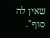שאין לה סוף".